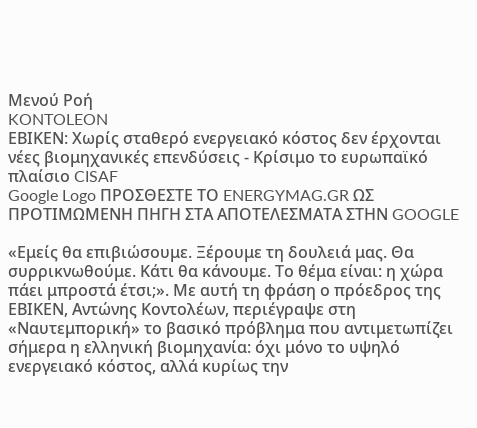Μενού Ροή
KONTOLEON
ΕΒΙΚΕΝ: Χωρίς σταθερό ενεργειακό κόστος δεν έρχονται νέες βιομηχανικές επενδύσεις - Κρίσιμο το ευρωπαϊκό πλαίσιο CISAF
Google Logo ΠΡΟΣΘΕΣΤΕ ΤΟ ENERGYMAG.GR ΩΣ ΠΡΟΤΙΜΩΜΕΝΗ ΠΗΓΗ ΣΤΑ ΑΠΟΤΕΛΕΣΜΑΤΑ ΣΤΗΝ GOOGLE

«Εμείς θα επιβιώσουμε. Ξέρουμε τη δουλειά μας. Θα συρρικνωθούμε. Κάτι θα κάνουμε. Το θέμα είναι: η χώρα πάει μπροστά έτσι;». Με αυτή τη φράση ο πρόεδρος της ΕΒΙΚΕΝ, Αντώνης Κοντολέων, περιέγραψε στη «Ναυτεμπορική» το βασικό πρόβλημα που αντιμετωπίζει σήμερα η ελληνική βιομηχανία: όχι μόνο το υψηλό ενεργειακό κόστος, αλλά κυρίως την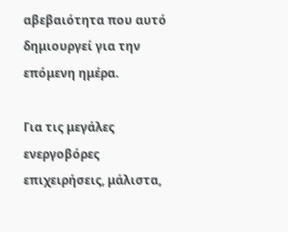αβεβαιότητα που αυτό δημιουργεί για την επόμενη ημέρα.

Για τις μεγάλες ενεργοβόρες επιχειρήσεις, μάλιστα,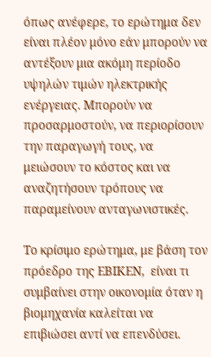όπως ανέφερε, το ερώτημα δεν είναι πλέον μόνο εάν μπορούν να αντέξουν μια ακόμη περίοδο υψηλών τιμών ηλεκτρικής ενέργειας. Μπορούν να προσαρμοστούν, να περιορίσουν την παραγωγή τους, να μειώσουν το κόστος και να αναζητήσουν τρόπους να παραμείνουν ανταγωνιστικές.

Το κρίσιμο ερώτημα, με βάση τον πρόεδρο της ΕΒΙΚΕΝ,  είναι τι συμβαίνει στην οικονομία όταν η βιομηχανία καλείται να επιβιώσει αντί να επενδύσει.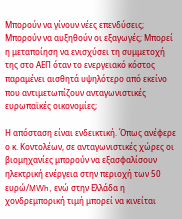Μπορούν να γίνουν νέες επενδύσεις; Μπορούν να αυξηθούν οι εξαγωγές; Μπορεί η μεταποίηση να ενισχύσει τη συμμετοχή της στο ΑΕΠ όταν το ενεργειακό κόστος παραμένει αισθητά υψηλότερο από εκείνο που αντιμετωπίζουν ανταγωνιστικές ευρωπαϊκές οικονομίες;

Η απόσταση είναι ενδεικτική. Όπως ανέφερε ο κ. Κοντολέων, σε ανταγωνιστικές χώρες οι βιομηχανίες μπορούν να εξασφαλίσουν ηλεκτρική ενέργεια στην περιοχή των 50 ευρώ/MWh, ενώ στην Ελλάδα η χονδρεμπορική τιμή μπορεί να κινείται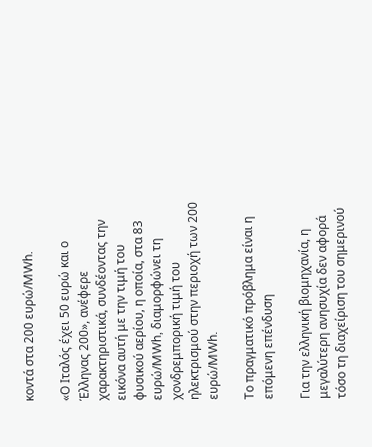κοντά στα 200 ευρώ/MWh.

«Ο Ιταλός έχει 50 ευρώ και ο Έλληνας 200», ανέφερε χαρακτηριστικά, συνδέοντας την εικόνα αυτή με την τιμή του φυσικού αερίου, η οποία, στα 83 ευρώ/MWh, διαμορφώνει τη χονδρεμπορική τιμή του ηλεκτρισμού στην περιοχή των 200 ευρώ/MWh.

Το πραγματικό πρόβλημα είναι η επόμενη επένδυση

Για την ελληνική βιομηχανία, η μεγαλύτερη ανησυχία δεν αφορά τόσο τη διαχείριση του σημερινού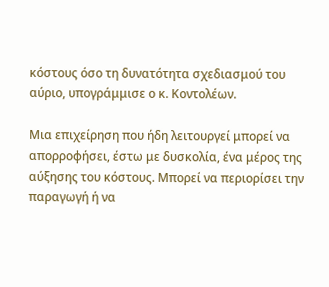κόστους όσο τη δυνατότητα σχεδιασμού του αύριο, υπογράμμισε ο κ. Κοντολέων.

Μια επιχείρηση που ήδη λειτουργεί μπορεί να απορροφήσει, έστω με δυσκολία, ένα μέρος της αύξησης του κόστους. Μπορεί να περιορίσει την παραγωγή ή να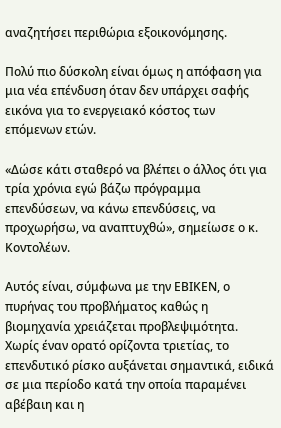αναζητήσει περιθώρια εξοικονόμησης.

Πολύ πιο δύσκολη είναι όμως η απόφαση για μια νέα επένδυση όταν δεν υπάρχει σαφής εικόνα για το ενεργειακό κόστος των επόμενων ετών.

«Δώσε κάτι σταθερό να βλέπει ο άλλος ότι για τρία χρόνια εγώ βάζω πρόγραμμα επενδύσεων, να κάνω επενδύσεις, να προχωρήσω, να αναπτυχθώ», σημείωσε ο κ. Κοντολέων.

Αυτός είναι, σύμφωνα με την ΕΒΙΚΕΝ, ο πυρήνας του προβλήματος καθώς η βιομηχανία χρειάζεται προβλεψιμότητα. Χωρίς έναν ορατό ορίζοντα τριετίας, το επενδυτικό ρίσκο αυξάνεται σημαντικά, ειδικά σε μια περίοδο κατά την οποία παραμένει αβέβαιη και η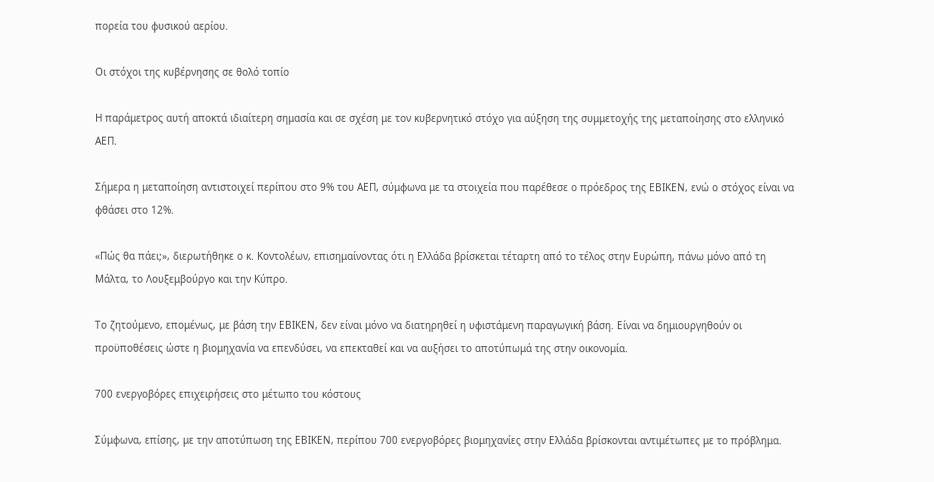πορεία του φυσικού αερίου.

Οι στόχοι της κυβέρνησης σε θολό τοπίο

Η παράμετρος αυτή αποκτά ιδιαίτερη σημασία και σε σχέση με τον κυβερνητικό στόχο για αύξηση της συμμετοχής της μεταποίησης στο ελληνικό ΑΕΠ.

Σήμερα η μεταποίηση αντιστοιχεί περίπου στο 9% του ΑΕΠ, σύμφωνα με τα στοιχεία που παρέθεσε ο πρόεδρος της ΕΒΙΚΕΝ, ενώ ο στόχος είναι να φθάσει στο 12%.

«Πώς θα πάει;», διερωτήθηκε ο κ. Κοντολέων, επισημαίνοντας ότι η Ελλάδα βρίσκεται τέταρτη από το τέλος στην Ευρώπη, πάνω μόνο από τη Μάλτα, το Λουξεμβούργο και την Κύπρο.

Το ζητούμενο, επομένως, με βάση την ΕΒΙΚΕΝ, δεν είναι μόνο να διατηρηθεί η υφιστάμενη παραγωγική βάση. Είναι να δημιουργηθούν οι προϋποθέσεις ώστε η βιομηχανία να επενδύσει, να επεκταθεί και να αυξήσει το αποτύπωμά της στην οικονομία.

700 ενεργοβόρες επιχειρήσεις στο μέτωπο του κόστους

Σύμφωνα, επίσης, με την αποτύπωση της ΕΒΙΚΕΝ, περίπου 700 ενεργοβόρες βιομηχανίες στην Ελλάδα βρίσκονται αντιμέτωπες με το πρόβλημα.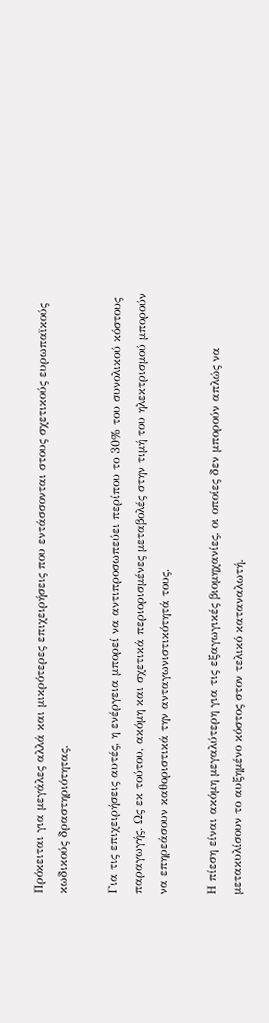Πρόκειται για μεγάλες αλλά και μικρότερες επιχειρήσεις που εντάσσονται στους σχετικούς ευρωπαϊκούς κωδικούς δραστηριότητας.

Για τις επιχειρήσεις αυτές, η ενέργεια μπορεί να αντιπροσωπεύει περίπου το 30% του συνολικού κόστους παραγωγής. Ως εκ τούτου, ακόμη και σχετικά περιορισμένες μεταβολές στην τιμή του ηλεκτρισμού μπορούν να επηρεάσουν καθοριστικά την ανταγωνιστικότητά τους.

Η πίεση είναι ακόμη μεγαλύτερη για τις εξαγωγικές βιομηχανίες, οι οποίες δεν μπορούν απλώς να μετακυλίσουν το αυξημένο κόστος στον τελικό καταναλωτή.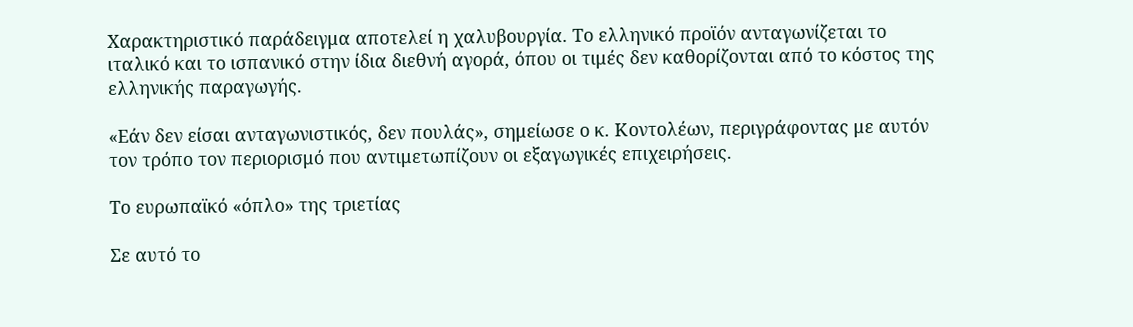Χαρακτηριστικό παράδειγμα αποτελεί η χαλυβουργία. Το ελληνικό προϊόν ανταγωνίζεται το ιταλικό και το ισπανικό στην ίδια διεθνή αγορά, όπου οι τιμές δεν καθορίζονται από το κόστος της ελληνικής παραγωγής.

«Εάν δεν είσαι ανταγωνιστικός, δεν πουλάς», σημείωσε ο κ. Κοντολέων, περιγράφοντας με αυτόν τον τρόπο τον περιορισμό που αντιμετωπίζουν οι εξαγωγικές επιχειρήσεις.

Το ευρωπαϊκό «όπλο» της τριετίας

Σε αυτό το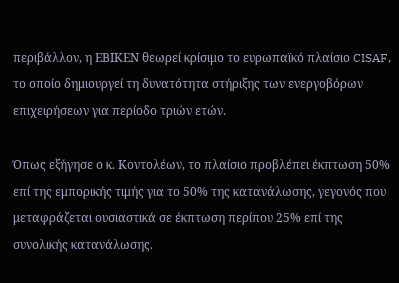περιβάλλον, η ΕΒΙΚΕΝ θεωρεί κρίσιμο το ευρωπαϊκό πλαίσιο CISAF, το οποίο δημιουργεί τη δυνατότητα στήριξης των ενεργοβόρων επιχειρήσεων για περίοδο τριών ετών.

Όπως εξήγησε ο κ. Κοντολέων, το πλαίσιο προβλέπει έκπτωση 50% επί της εμπορικής τιμής για το 50% της κατανάλωσης, γεγονός που μεταφράζεται ουσιαστικά σε έκπτωση περίπου 25% επί της συνολικής κατανάλωσης.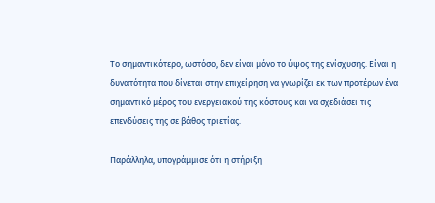Το σημαντικότερο, ωστόσο, δεν είναι μόνο το ύψος της ενίσχυσης. Είναι η δυνατότητα που δίνεται στην επιχείρηση να γνωρίζει εκ των προτέρων ένα σημαντικό μέρος του ενεργειακού της κόστους και να σχεδιάσει τις επενδύσεις της σε βάθος τριετίας.

Παράλληλα, υπογράμμισε ότι η στήριξη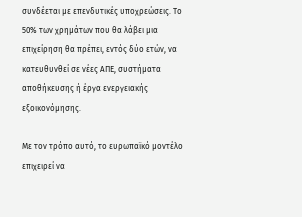συνδέεται με επενδυτικές υποχρεώσεις. Το 50% των χρημάτων που θα λάβει μια επιχείρηση θα πρέπει, εντός δύο ετών, να κατευθυνθεί σε νέες ΑΠΕ, συστήματα αποθήκευσης ή έργα ενεργειακής εξοικονόμησης.

Με τον τρόπο αυτό, το ευρωπαϊκό μοντέλο επιχειρεί να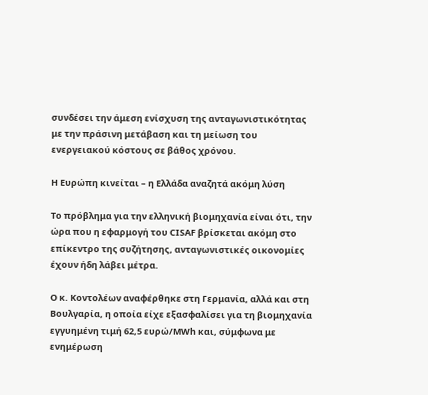συνδέσει την άμεση ενίσχυση της ανταγωνιστικότητας με την πράσινη μετάβαση και τη μείωση του ενεργειακού κόστους σε βάθος χρόνου.

Η Ευρώπη κινείται – η Ελλάδα αναζητά ακόμη λύση

Το πρόβλημα για την ελληνική βιομηχανία είναι ότι, την ώρα που η εφαρμογή του CISAF βρίσκεται ακόμη στο επίκεντρο της συζήτησης, ανταγωνιστικές οικονομίες έχουν ήδη λάβει μέτρα.

Ο κ. Κοντολέων αναφέρθηκε στη Γερμανία, αλλά και στη Βουλγαρία, η οποία είχε εξασφαλίσει για τη βιομηχανία εγγυημένη τιμή 62,5 ευρώ/MWh και, σύμφωνα με ενημέρωση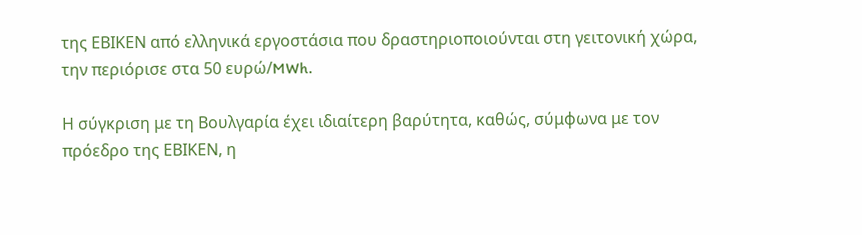της ΕΒΙΚΕΝ από ελληνικά εργοστάσια που δραστηριοποιούνται στη γειτονική χώρα, την περιόρισε στα 50 ευρώ/MWh.

Η σύγκριση με τη Βουλγαρία έχει ιδιαίτερη βαρύτητα, καθώς, σύμφωνα με τον πρόεδρο της ΕΒΙΚΕΝ, η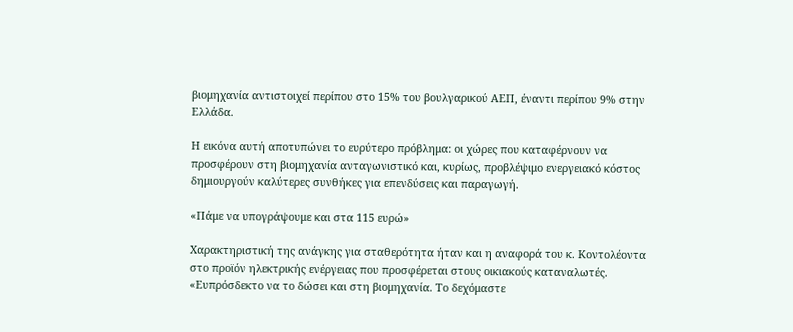βιομηχανία αντιστοιχεί περίπου στο 15% του βουλγαρικού ΑΕΠ, έναντι περίπου 9% στην Ελλάδα.

Η εικόνα αυτή αποτυπώνει το ευρύτερο πρόβλημα: οι χώρες που καταφέρνουν να προσφέρουν στη βιομηχανία ανταγωνιστικό και, κυρίως, προβλέψιμο ενεργειακό κόστος δημιουργούν καλύτερες συνθήκες για επενδύσεις και παραγωγή.

«Πάμε να υπογράψουμε και στα 115 ευρώ»

Χαρακτηριστική της ανάγκης για σταθερότητα ήταν και η αναφορά του κ. Κοντολέοντα στο προϊόν ηλεκτρικής ενέργειας που προσφέρεται στους οικιακούς καταναλωτές. «Ευπρόσδεκτο να το δώσει και στη βιομηχανία. Το δεχόμαστε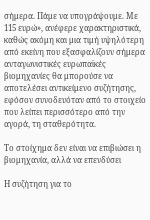σήμερα. Πάμε να υπογράψουμε. Με 115 ευρώ», ανέφερε χαρακτηριστικά, καθώς ακόμη και μια τιμή υψηλότερη από εκείνη που εξασφαλίζουν σήμερα ανταγωνιστικές ευρωπαϊκές βιομηχανίες θα μπορούσε να αποτελέσει αντικείμενο συζήτησης, εφόσον συνοδευόταν από το στοιχείο που λείπει περισσότερο από την αγορά, τη σταθερότητα.

Το στοίχημα δεν είναι να επιβιώσει η βιομηχανία, αλλά να επενδύσει

Η συζήτηση για το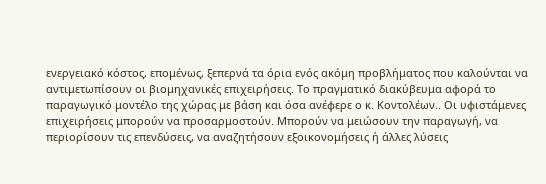ενεργειακό κόστος, επομένως, ξεπερνά τα όρια ενός ακόμη προβλήματος που καλούνται να αντιμετωπίσουν οι βιομηχανικές επιχειρήσεις. Το πραγματικό διακύβευμα αφορά το παραγωγικό μοντέλο της χώρας με βάση και όσα ανέφερε ο κ. Κοντολέων.. Οι υφιστάμενες επιχειρήσεις μπορούν να προσαρμοστούν. Μπορούν να μειώσουν την παραγωγή, να περιορίσουν τις επενδύσεις, να αναζητήσουν εξοικονομήσεις ή άλλες λύσεις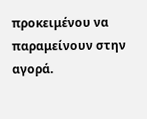προκειμένου να παραμείνουν στην αγορά.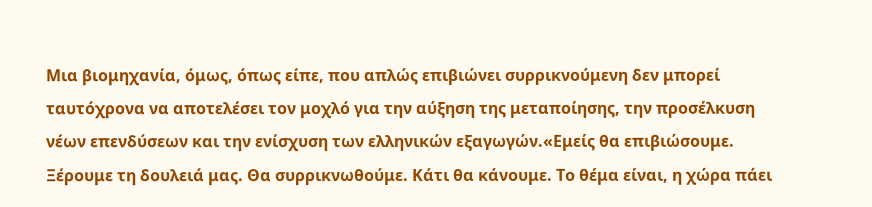Μια βιομηχανία, όμως, όπως είπε, που απλώς επιβιώνει συρρικνούμενη δεν μπορεί ταυτόχρονα να αποτελέσει τον μοχλό για την αύξηση της μεταποίησης, την προσέλκυση νέων επενδύσεων και την ενίσχυση των ελληνικών εξαγωγών.«Εμείς θα επιβιώσουμε. Ξέρουμε τη δουλειά μας. Θα συρρικνωθούμε. Κάτι θα κάνουμε. Το θέμα είναι, η χώρα πάει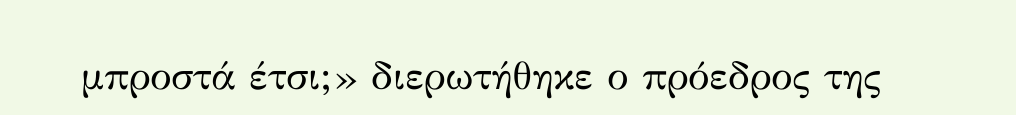μπροστά έτσι;» διερωτήθηκε ο πρόεδρος της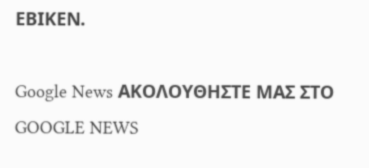ΕΒΙΚΕΝ.

Google News ΑΚΟΛΟΥΘΗΣΤΕ ΜΑΣ ΣΤΟ GOOGLE NEWS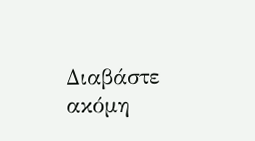Διαβάστε ακόμη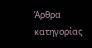Άρθρα κατηγορίας